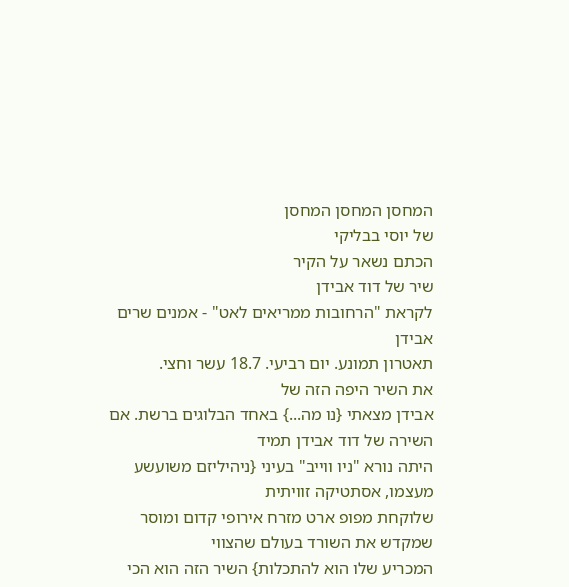המחסן המחסן המחסן
של יוסי בבליקי
הכתם נשאר על הקיר
שיר של דוד אבידן
לקראת "הרחובות ממריאים לאט" - אמנים שרים אבידן
תאטרון תמונע. יום רביעי. 18.7 עשר וחצי.
את השיר היפה הזה של
אבידן מצאתי {נו מה...} באחד הבלוגים ברשת. אם השירה של דוד אבידן תמיד
היתה נורא "ניו ווייב" בעיני {ניהיליזם משועשע מעצמו, אסתטיקה זוויתית
שלוקחת מפופ ארט מזרח אירופי קדום ומוסר שמקדש את השורד בעולם שהצווי
המכריע שלו הוא להתכלות} השיר הזה הוא הכי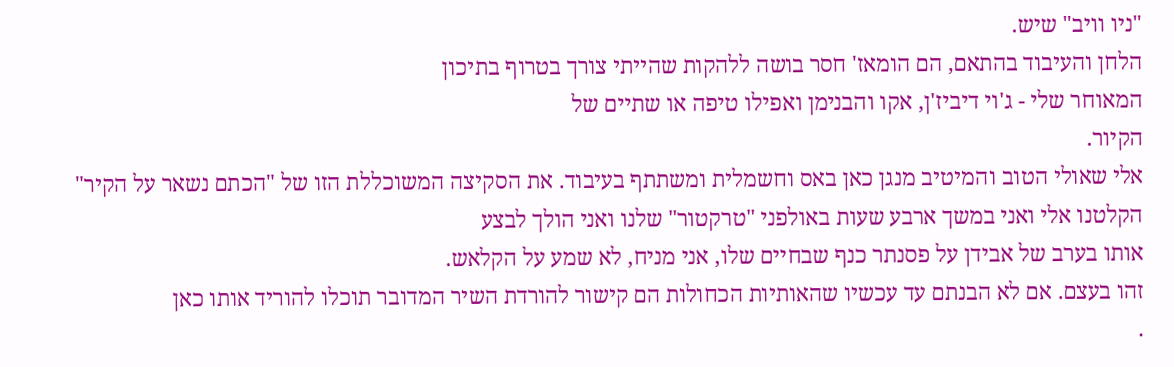"ניו וויב" שיש.
הלחן והעיבוד בהתאם, הם הומאז' חסר בושה ללהקות שהייתי צורך בטרוף בתיכון
המאוחר שלי - ג'וי דיביז'ן, אקו והבנימן ואפילו טיפה או שתיים של
הקיור.
אלי שאולי הטוב והמיטיב מנגן כאן באס וחשמלית ומשתתף בעיבוד. את הסקיצה המשוכללת הזו של "הכתם נשאר על הקיר"
הקלטנו אלי ואני במשך ארבע שעות באולפני "טרקטור" שלנו ואני הולך לבצע
אותו בערב של אבידן על פסנתר כנף שבחיים שלו, אני מניח, לא שמע על הקלאש.
זהו בעצם. אם לא הבנתם עד עכשיו שהאותיות הכחולות הם קישור להורדת השיר המדובר תוכלו להוריד אותו כאן
.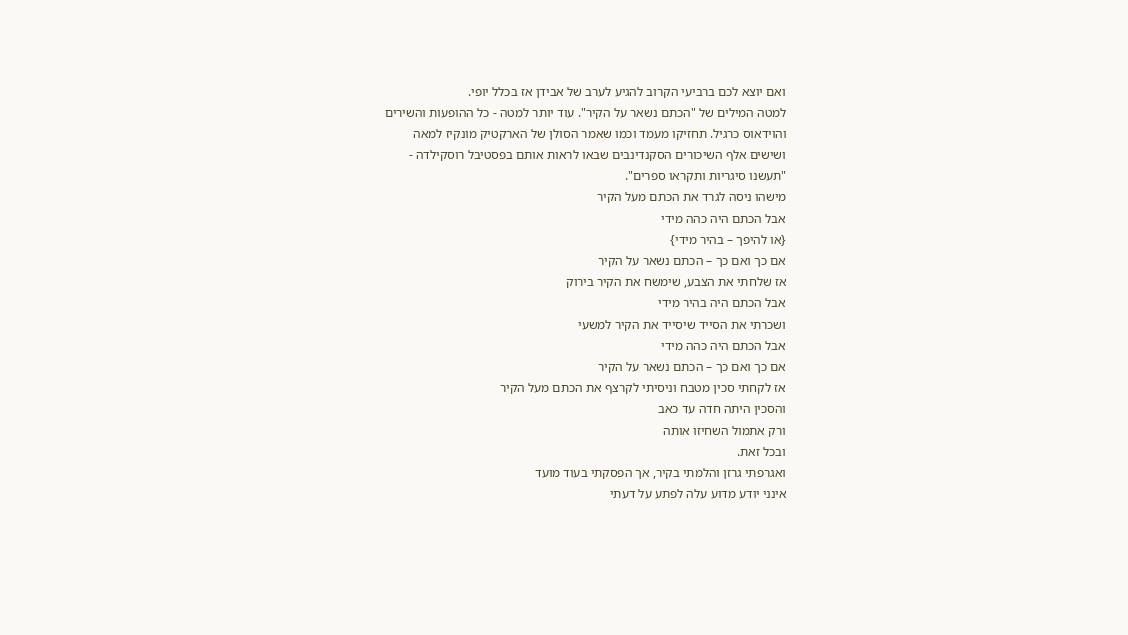ואם יוצא לכם ברביעי הקרוב להגיע לערב של אבידן אז בכלל יופי.
למטה המילים של "הכתם נשאר על הקיר". עוד יותר למטה - כל ההופעות והשירים
והוידאוס כרגיל. תחזיקו מעמד וכמו שאמר הסולן של הארקטיק מונקיז למאה
ושישים אלף השיכורים הסקנדינבים שבאו לראות אותם בפסטיבל רוסקילדה -
"תעשנו סיגריות ותקראו ספרים".
מישהו ניסה לגרד את הכתם מעל הקיר
אבל הכתם היה כהה מידי
{או להיפך – בהיר מידי}
אם כך ואם כך – הכתם נשאר על הקיר
אז שלחתי את הצבע, שימשח את הקיר בירוק
אבל הכתם היה בהיר מידי
ושכרתי את הסייד שיסייד את הקיר למשעי
אבל הכתם היה כהה מידי
אם כך ואם כך – הכתם נשאר על הקיר
אז לקחתי סכין מטבח וניסיתי לקרצף את הכתם מעל הקיר
והסכין היתה חדה עד כאב
ורק אתמול השחיזו אותה
ובכל זאת.
ואגרפתי גרזן והלמתי בקיר, אך הפסקתי בעוד מועד
אינני יודע מדוע עלה לפתע על דעתי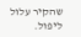שהקיר עלול ליפול.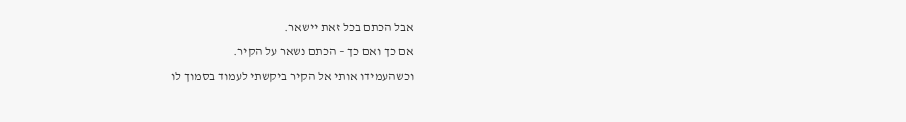אבל הכתם בכל זאת יישאר.
אם כך ואם כך – הכתם נשאר על הקיר.
וכשהעמידו אותי אל הקיר ביקשתי לעמוד בסמוך לו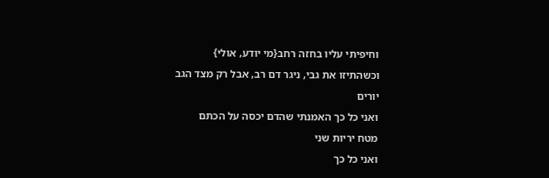וחיפיתי עליו בחזה רחב{מי יודע, אולי}
וכשהתיזו את גבי, ניגר דם רב, אבל רק מצד הגב
יורים
ואני כל כך האמנתי שהדם יכסה על הכתם
מטח יריות שני
ואני כל כך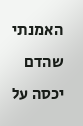האמנתי שהדם יכסה על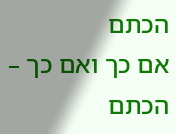הכתם
אם כך ואם כך – הכתם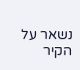נשאר על הקיר